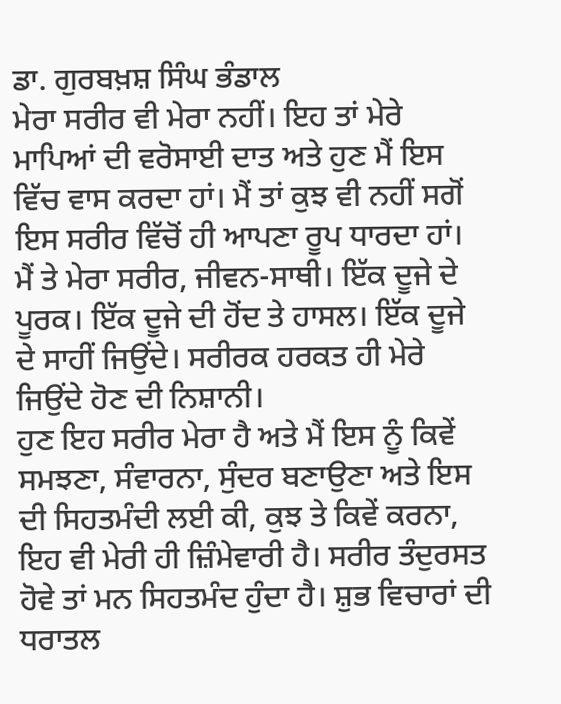ਡਾ. ਗੁਰਬਖ਼ਸ਼ ਸਿੰਘ ਭੰਡਾਲ
ਮੇਰਾ ਸਰੀਰ ਵੀ ਮੇਰਾ ਨਹੀਂ। ਇਹ ਤਾਂ ਮੇਰੇ ਮਾਪਿਆਂ ਦੀ ਵਰੋਸਾਈ ਦਾਤ ਅਤੇ ਹੁਣ ਮੈਂ ਇਸ ਵਿੱਚ ਵਾਸ ਕਰਦਾ ਹਾਂ। ਮੈਂ ਤਾਂ ਕੁਝ ਵੀ ਨਹੀਂ ਸਗੋਂ ਇਸ ਸਰੀਰ ਵਿੱਚੋਂ ਹੀ ਆਪਣਾ ਰੂਪ ਧਾਰਦਾ ਹਾਂ।
ਮੈਂ ਤੇ ਮੇਰਾ ਸਰੀਰ, ਜੀਵਨ-ਸਾਥੀ। ਇੱਕ ਦੂਜੇ ਦੇ ਪੂਰਕ। ਇੱਕ ਦੂਜੇ ਦੀ ਹੋਂਦ ਤੇ ਹਾਸਲ। ਇੱਕ ਦੂਜੇ ਦੇ ਸਾਹੀਂ ਜਿਉਂਦੇ। ਸਰੀਰਕ ਹਰਕਤ ਹੀ ਮੇਰੇ ਜਿਉਂਦੇ ਹੋਣ ਦੀ ਨਿਸ਼ਾਨੀ।
ਹੁਣ ਇਹ ਸਰੀਰ ਮੇਰਾ ਹੈ ਅਤੇ ਮੈਂ ਇਸ ਨੂੰ ਕਿਵੇਂ ਸਮਝਣਾ, ਸੰਵਾਰਨਾ, ਸੁੰਦਰ ਬਣਾਉਣਾ ਅਤੇ ਇਸ ਦੀ ਸਿਹਤਮੰਦੀ ਲਈ ਕੀ, ਕੁਝ ਤੇ ਕਿਵੇਂ ਕਰਨਾ, ਇਹ ਵੀ ਮੇਰੀ ਹੀ ਜ਼ਿੰਮੇਵਾਰੀ ਹੈ। ਸਰੀਰ ਤੰਦੁਰਸਤ ਹੋਵੇ ਤਾਂ ਮਨ ਸਿਹਤਮੰਦ ਹੁੰਦਾ ਹੈ। ਸ਼ੁਭ ਵਿਚਾਰਾਂ ਦੀ ਧਰਾਤਲ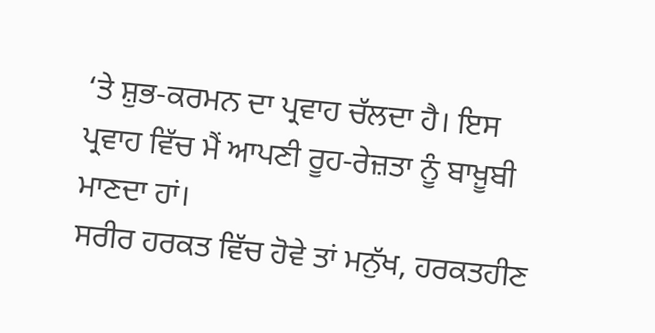‘ਤੇ ਸ਼ੁਭ-ਕਰਮਨ ਦਾ ਪ੍ਰਵਾਹ ਚੱਲਦਾ ਹੈ। ਇਸ ਪ੍ਰਵਾਹ ਵਿੱਚ ਮੈਂ ਆਪਣੀ ਰੂਹ-ਰੇਜ਼ਤਾ ਨੂੰ ਬਾਖ਼ੂਬੀ ਮਾਣਦਾ ਹਾਂ।
ਸਰੀਰ ਹਰਕਤ ਵਿੱਚ ਹੋਵੇ ਤਾਂ ਮਨੁੱਖ, ਹਰਕਤਹੀਣ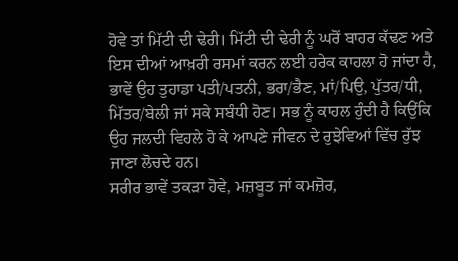ਹੋਵੇ ਤਾਂ ਮਿੱਟੀ ਦੀ ਢੇਰੀ। ਮਿੱਟੀ ਦੀ ਢੇਰੀ ਨੂੰ ਘਰੋਂ ਬਾਹਰ ਕੱਢਣ ਅਤੇ ਇਸ ਦੀਆਂ ਆਖ਼ਰੀ ਰਸਮਾਂ ਕਰਨ ਲਈ ਹਰੇਕ ਕਾਹਲਾ ਹੋ ਜਾਂਦਾ ਹੈ, ਭਾਵੇਂ ਉਹ ਤੁਹਾਡਾ ਪਤੀ/ਪਤਨੀ, ਭਰਾ/ਭੈਣ, ਮਾਂ/ਪਿਉ, ਪੁੱਤਰ/ਧੀ, ਮਿੱਤਰ/ਬੇਲੀ ਜਾਂ ਸਕੇ ਸਬੰਧੀ ਹੋਣ। ਸਭ ਨੂੰ ਕਾਹਲ ਹੁੰਦੀ ਹੈ ਕਿਉਂਕਿ ਉਹ ਜਲਦੀ ਵਿਹਲੇ ਹੋ ਕੇ ਆਪਣੇ ਜੀਵਨ ਦੇ ਰੁਝੇਵਿਆਂ ਵਿੱਚ ਰੁੱਝ ਜਾਣਾ ਲੋਚਦੇ ਹਨ।
ਸਰੀਰ ਭਾਵੇਂ ਤਕੜਾ ਹੋਵੇ, ਮਜ਼ਬੂਤ ਜਾਂ ਕਮਜ਼ੋਰ,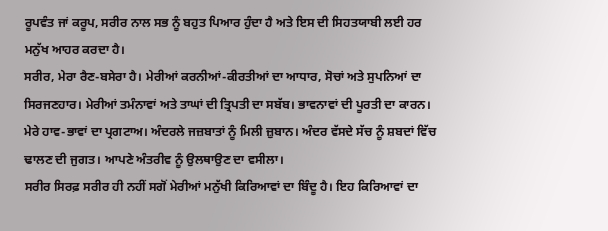ਰੂਪਵੰਤ ਜਾਂ ਕਰੂਪ, ਸਰੀਰ ਨਾਲ ਸਭ ਨੂੰ ਬਹੁਤ ਪਿਆਰ ਹੁੰਦਾ ਹੈ ਅਤੇ ਇਸ ਦੀ ਸਿਹਤਯਾਬੀ ਲਈ ਹਰ ਮਨੁੱਖ ਆਹਰ ਕਰਦਾ ਹੈ।
ਸਰੀਰ, ਮੇਰਾ ਰੈਣ-ਬਸੇਰਾ ਹੈ। ਮੇਰੀਆਂ ਕਰਨੀਆਂ-ਕੀਰਤੀਆਂ ਦਾ ਆਧਾਰ, ਸੋਚਾਂ ਅਤੇ ਸੁਪਨਿਆਂ ਦਾ ਸਿਰਜਣਹਾਰ। ਮੇਰੀਆਂ ਤਮੰਨਾਵਾਂ ਅਤੇ ਤਾਘਾਂ ਦੀ ਤ੍ਰਿਪਤੀ ਦਾ ਸਬੱਬ। ਭਾਵਨਾਵਾਂ ਦੀ ਪੂਰਤੀ ਦਾ ਕਾਰਨ। ਮੇਰੇ ਹਾਵ-ਭਾਵਾਂ ਦਾ ਪ੍ਰਗਟਾਅ। ਅੰਦਰਲੇ ਜਜ਼ਬਾਤਾਂ ਨੂੰ ਮਿਲੀ ਜ਼ੁਬਾਨ। ਅੰਦਰ ਵੱਸਦੇ ਸੱਚ ਨੂੰ ਸ਼ਬਦਾਂ ਵਿੱਚ ਢਾਲਣ ਦੀ ਜੁਗਤ। ਆਪਣੇ ਅੰਤਰੀਵ ਨੂੰ ਉਲਥਾਉਣ ਦਾ ਵਸੀਲਾ।
ਸਰੀਰ ਸਿਰਫ਼ ਸਰੀਰ ਹੀ ਨਹੀਂ ਸਗੋਂ ਮੇਰੀਆਂ ਮਨੁੱਖੀ ਕਿਰਿਆਵਾਂ ਦਾ ਬਿੰਦੂ ਹੈ। ਇਹ ਕਿਰਿਆਵਾਂ ਦਾ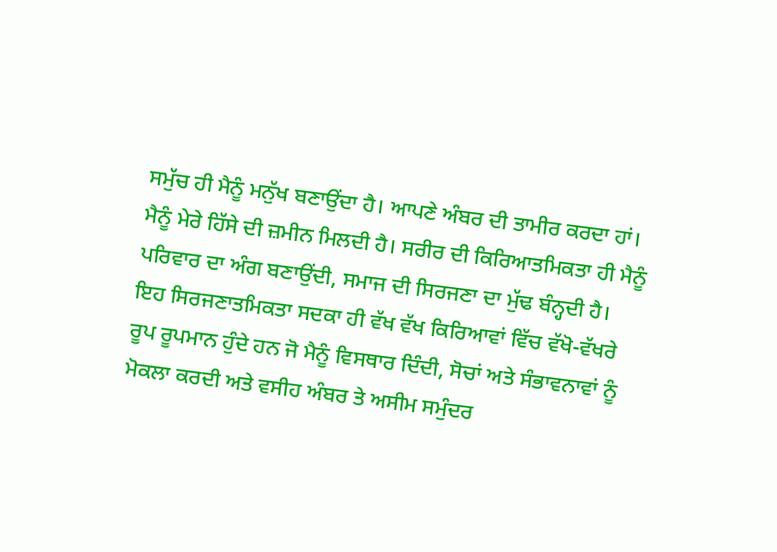ਸਮੁੱਚ ਹੀ ਮੈਨੂੰ ਮਨੁੱਖ ਬਣਾਉਂਦਾ ਹੈ। ਆਪਣੇ ਅੰਬਰ ਦੀ ਤਾਮੀਰ ਕਰਦਾ ਹਾਂ। ਮੈਨੂੰ ਮੇਰੇ ਹਿੱਸੇ ਦੀ ਜ਼ਮੀਨ ਮਿਲਦੀ ਹੈ। ਸਰੀਰ ਦੀ ਕਿਰਿਆਤਮਿਕਤਾ ਹੀ ਮੈਨੂੰ ਪਰਿਵਾਰ ਦਾ ਅੰਗ ਬਣਾਉਂਦੀ, ਸਮਾਜ ਦੀ ਸਿਰਜਣਾ ਦਾ ਮੁੱਢ ਬੰਨ੍ਹਦੀ ਹੈ। ਇਹ ਸਿਰਜਣਾਤਮਿਕਤਾ ਸਦਕਾ ਹੀ ਵੱਖ ਵੱਖ ਕਿਰਿਆਵਾਂ ਵਿੱਚ ਵੱਖੋ-ਵੱਖਰੇ ਰੂਪ ਰੂਪਮਾਨ ਹੁੰਦੇ ਹਨ ਜੋ ਮੈਨੂੰ ਵਿਸਥਾਰ ਦਿੰਦੀ, ਸੋਚਾਂ ਅਤੇ ਸੰਭਾਵਨਾਵਾਂ ਨੂੰ ਮੋਕਲਾ ਕਰਦੀ ਅਤੇ ਵਸੀਹ ਅੰਬਰ ਤੇ ਅਸੀਮ ਸਮੁੰਦਰ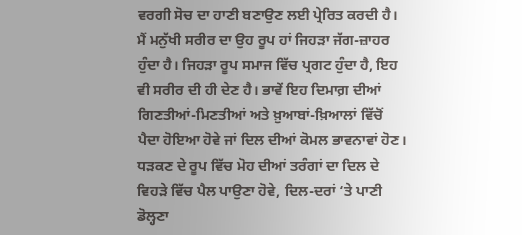ਵਰਗੀ ਸੋਚ ਦਾ ਹਾਣੀ ਬਣਾਉਣ ਲਈ ਪ੍ਰੇਰਿਤ ਕਰਦੀ ਹੈ।
ਮੈਂ ਮਨੁੱਖੀ ਸਰੀਰ ਦਾ ਉਹ ਰੂਪ ਹਾਂ ਜਿਹੜਾ ਜੱਗ-ਜ਼ਾਹਰ ਹੁੰਦਾ ਹੈ। ਜਿਹੜਾ ਰੂਪ ਸਮਾਜ ਵਿੱਚ ਪ੍ਰਗਟ ਹੁੰਦਾ ਹੈ, ਇਹ ਵੀ ਸਰੀਰ ਦੀ ਹੀ ਦੇਣ ਹੈ। ਭਾਵੇਂ ਇਹ ਦਿਮਾਗ਼ ਦੀਆਂ ਗਿਣਤੀਆਂ-ਮਿਣਤੀਆਂ ਅਤੇ ਖ਼ੁਆਬਾਂ-ਖ਼ਿਆਲਾਂ ਵਿੱਚੋਂ ਪੈਦਾ ਹੋਇਆ ਹੋਵੇ ਜਾਂ ਦਿਲ ਦੀਆਂ ਕੋਮਲ ਭਾਵਨਾਵਾਂ ਹੋਣ। ਧੜਕਣ ਦੇ ਰੂਪ ਵਿੱਚ ਮੋਹ ਦੀਆਂ ਤਰੰਗਾਂ ਦਾ ਦਿਲ ਦੇ ਵਿਹੜੇ ਵਿੱਚ ਪੈਲ ਪਾਉਣਾ ਹੋਵੇ, ਦਿਲ-ਦਰਾਂ ‘ਤੇ ਪਾਣੀ ਡੋਲ੍ਹਣਾ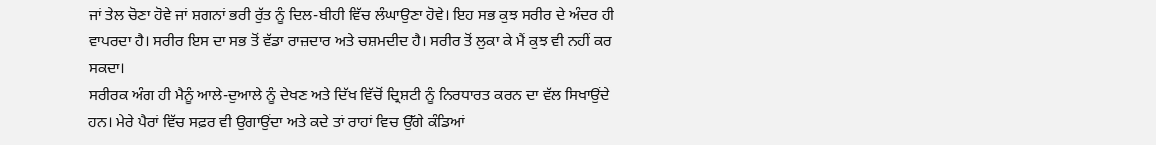ਜਾਂ ਤੇਲ ਚੋਣਾ ਹੋਵੇ ਜਾਂ ਸ਼ਗਨਾਂ ਭਰੀ ਰੁੱਤ ਨੂੰ ਦਿਲ-ਬੀਹੀ ਵਿੱਚ ਲੰਘਾਉਣਾ ਹੋਵੇ। ਇਹ ਸਭ ਕੁਝ ਸਰੀਰ ਦੇ ਅੰਦਰ ਹੀ ਵਾਪਰਦਾ ਹੈ। ਸਰੀਰ ਇਸ ਦਾ ਸਭ ਤੋਂ ਵੱਡਾ ਰਾਜ਼ਦਾਰ ਅਤੇ ਚਸ਼ਮਦੀਦ ਹੈ। ਸਰੀਰ ਤੋਂ ਲੁਕਾ ਕੇ ਮੈਂ ਕੁਝ ਵੀ ਨਹੀਂ ਕਰ ਸਕਦਾ।
ਸਰੀਰਕ ਅੰਗ ਹੀ ਮੈਨੂੰ ਆਲੇ-ਦੁਆਲੇ ਨੂੰ ਦੇਖਣ ਅਤੇ ਦਿੱਖ ਵਿੱਚੋਂ ਦ੍ਰਿਸ਼ਟੀ ਨੂੰ ਨਿਰਧਾਰਤ ਕਰਨ ਦਾ ਵੱਲ ਸਿਖਾਉਂਦੇ ਹਨ। ਮੇਰੇ ਪੈਰਾਂ ਵਿੱਚ ਸਫ਼ਰ ਵੀ ਉਗਾਉਂਦਾ ਅਤੇ ਕਦੇ ਤਾਂ ਰਾਹਾਂ ਵਿਚ ਉੱਗੇ ਕੰਡਿਆਂ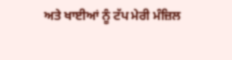ਅਤੇ ਖਾਈਆਂ ਨੂੰ ਟੱਪ ਮੇਰੀ ਮੰਜ਼ਿਲ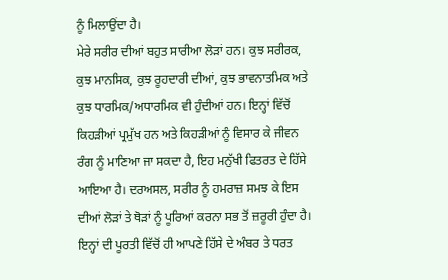ਨੂੰ ਮਿਲਾਉਂਦਾ ਹੈ।
ਮੇਰੇ ਸਰੀਰ ਦੀਆਂ ਬਹੁਤ ਸਾਰੀਆ ਲੋੜਾਂ ਹਨ। ਕੁਝ ਸਰੀਰਕ, ਕੁਝ ਮਾਨਸਿਕ, ਕੁਝ ਰੂਹਦਾਰੀ ਦੀਆਂ, ਕੁਝ ਭਾਵਨਾਤਮਿਕ ਅਤੇ ਕੁਝ ਧਾਰਮਿਕ/ਅਧਾਰਮਿਕ ਵੀ ਹੁੰਦੀਆਂ ਹਨ। ਇਨ੍ਹਾਂ ਵਿੱਚੋਂ ਕਿਹੜੀਆਂ ਪ੍ਰਮੁੱਖ ਹਨ ਅਤੇ ਕਿਹੜੀਆਂ ਨੂੰ ਵਿਸਾਰ ਕੇ ਜੀਵਨ ਰੰਗ ਨੂੰ ਮਾਣਿਆ ਜਾ ਸਕਦਾ ਹੈ, ਇਹ ਮਨੁੱਖੀ ਫਿਤਰਤ ਦੇ ਹਿੱਸੇ ਆਇਆ ਹੈ। ਦਰਅਸਲ, ਸਰੀਰ ਨੂੰ ਹਮਰਾਜ਼ ਸਮਝ ਕੇ ਇਸ ਦੀਆਂ ਲੋੜਾਂ ਤੇ ਥੋੜਾਂ ਨੂੰ ਪੂਰਿਆਂ ਕਰਨਾ ਸਭ ਤੋਂ ਜ਼ਰੂਰੀ ਹੁੰਦਾ ਹੈ। ਇਨ੍ਹਾਂ ਦੀ ਪੂਰਤੀ ਵਿੱਚੋਂ ਹੀ ਆਪਣੇ ਹਿੱਸੇ ਦੇ ਅੰਬਰ ਤੇ ਧਰਤ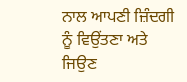ਨਾਲ ਆਪਣੀ ਜ਼ਿੰਦਗੀ ਨੂੰ ਵਿਉਂਤਣਾ ਅਤੇ ਜਿਉਣ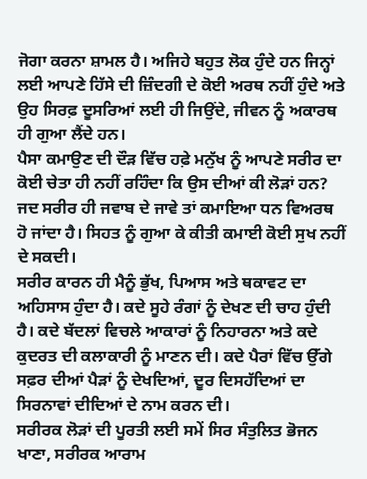ਜੋਗਾ ਕਰਨਾ ਸ਼ਾਮਲ ਹੈ। ਅਜਿਹੇ ਬਹੁਤ ਲੋਕ ਹੁੰਦੇ ਹਨ ਜਿਨ੍ਹਾਂ ਲਈ ਆਪਣੇ ਹਿੱਸੇ ਦੀ ਜ਼ਿੰਦਗੀ ਦੇ ਕੋਈ ਅਰਥ ਨਹੀਂ ਹੁੰਦੇ ਅਤੇ ਉਹ ਸਿਰਫ਼ ਦੂਸਰਿਆਂ ਲਈ ਹੀ ਜਿਉਂਦੇ, ਜੀਵਨ ਨੂੰ ਅਕਾਰਥ ਹੀ ਗੁਆ ਲੈਂਦੇ ਹਨ।
ਪੈਸਾ ਕਮਾਉਣ ਦੀ ਦੌੜ ਵਿੱਚ ਹਫ਼ੇ ਮਨੁੱਖ ਨੂੰ ਆਪਣੇ ਸਰੀਰ ਦਾ ਕੋਈ ਚੇਤਾ ਹੀ ਨਹੀਂ ਰਹਿੰਦਾ ਕਿ ਉਸ ਦੀਆਂ ਕੀ ਲੋੜਾਂ ਹਨ? ਜਦ ਸਰੀਰ ਹੀ ਜਵਾਬ ਦੇ ਜਾਵੇ ਤਾਂ ਕਮਾਇਆ ਧਨ ਵਿਅਰਥ ਹੋ ਜਾਂਦਾ ਹੈ। ਸਿਹਤ ਨੂੰ ਗੁਆ ਕੇ ਕੀਤੀ ਕਮਾਈ ਕੋਈ ਸੁਖ ਨਹੀਂ ਦੇ ਸਕਦੀ।
ਸਰੀਰ ਕਾਰਨ ਹੀ ਮੈਨੂੰ ਭੁੱਖ, ਪਿਆਸ ਅਤੇ ਥਕਾਵਟ ਦਾ ਅਹਿਸਾਸ ਹੁੰਦਾ ਹੈ। ਕਦੇ ਸੂਹੇ ਰੰਗਾਂ ਨੂੰ ਦੇਖਣ ਦੀ ਚਾਹ ਹੁੰਦੀ ਹੈ। ਕਦੇ ਬੱਦਲਾਂ ਵਿਚਲੇ ਆਕਾਰਾਂ ਨੂੰ ਨਿਹਾਰਨਾ ਅਤੇ ਕਦੇ ਕੁਦਰਤ ਦੀ ਕਲਾਕਾਰੀ ਨੂੰ ਮਾਣਨ ਦੀ। ਕਦੇ ਪੈਰਾਂ ਵਿੱਚ ਉੱਗੇ ਸਫ਼ਰ ਦੀਆਂ ਪੈੜਾਂ ਨੂੰ ਦੇਖਦਿਆਂ, ਦੂਰ ਦਿਸਹੱਦਿਆਂ ਦਾ ਸਿਰਨਾਵਾਂ ਦੀਦਿਆਂ ਦੇ ਨਾਮ ਕਰਨ ਦੀ।
ਸਰੀਰਕ ਲੋੜਾਂ ਦੀ ਪੂਰਤੀ ਲਈ ਸਮੇਂ ਸਿਰ ਸੰਤੁਲਿਤ ਭੋਜਨ ਖਾਣਾ, ਸਰੀਰਕ ਆਰਾਮ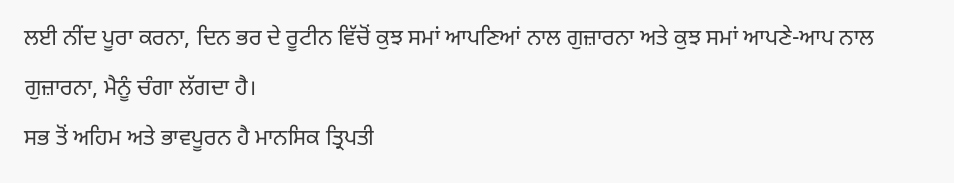ਲਈ ਨੀਂਦ ਪੂਰਾ ਕਰਨਾ, ਦਿਨ ਭਰ ਦੇ ਰੂਟੀਨ ਵਿੱਚੋਂ ਕੁਝ ਸਮਾਂ ਆਪਣਿਆਂ ਨਾਲ ਗੁਜ਼ਾਰਨਾ ਅਤੇ ਕੁਝ ਸਮਾਂ ਆਪਣੇ-ਆਪ ਨਾਲ ਗੁਜ਼ਾਰਨਾ, ਮੈਨੂੰ ਚੰਗਾ ਲੱਗਦਾ ਹੈ।
ਸਭ ਤੋਂ ਅਹਿਮ ਅਤੇ ਭਾਵਪੂਰਨ ਹੈ ਮਾਨਸਿਕ ਤ੍ਰਿਪਤੀ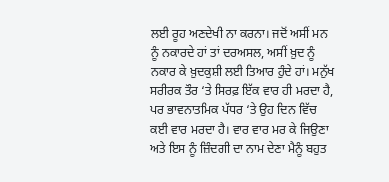ਲਈ ਰੂਹ ਅਣਦੇਖੀ ਨਾ ਕਰਨਾ। ਜਦੋਂ ਅਸੀਂ ਮਨ ਨੂੰ ਨਕਾਰਦੇ ਹਾਂ ਤਾਂ ਦਰਅਸਲ, ਅਸੀਂ ਖ਼ੁਦ ਨੂੰ ਨਕਾਰ ਕੇ ਖ਼ੁਦਕੁਸ਼ੀ ਲਈ ਤਿਆਰ ਹੁੰਦੇ ਹਾਂ। ਮਨੁੱਖ ਸਰੀਰਕ ਤੌਰ ‘ਤੇ ਸਿਰਫ਼ ਇੱਕ ਵਾਰ ਹੀ ਮਰਦਾ ਹੈ, ਪਰ ਭਾਵਨਾਤਮਿਕ ਪੱਧਰ ‘ਤੇ ਉਹ ਦਿਨ ਵਿੱਚ ਕਈ ਵਾਰ ਮਰਦਾ ਹੈ। ਵਾਰ ਵਾਰ ਮਰ ਕੇ ਜਿਉਣਾ ਅਤੇ ਇਸ ਨੂੰ ਜ਼ਿੰਦਗੀ ਦਾ ਨਾਮ ਦੇਣਾ ਮੈਨੂੰ ਬਹੁਤ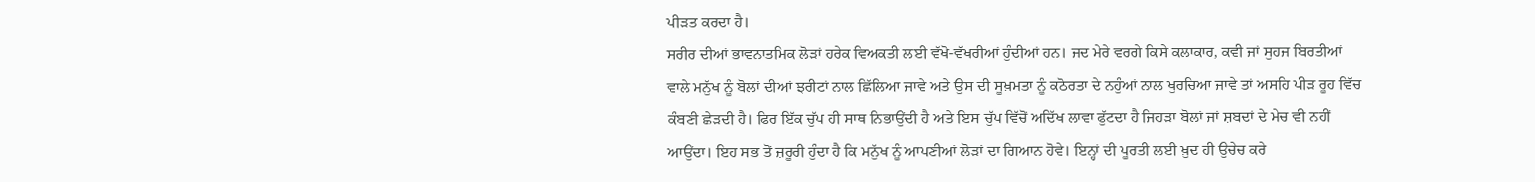ਪੀੜਤ ਕਰਦਾ ਹੈ।
ਸਰੀਰ ਦੀਆਂ ਭਾਵਨਾਤਮਿਕ ਲੋੜਾਂ ਹਰੇਕ ਵਿਅਕਤੀ ਲਈ ਵੱਖੋ-ਵੱਖਰੀਆਂ ਹੁੰਦੀਆਂ ਹਨ। ਜਦ ਮੇਰੇ ਵਰਗੇ ਕਿਸੇ ਕਲਾਕਾਰ, ਕਵੀ ਜਾਂ ਸੁਹਜ ਬਿਰਤੀਆਂ ਵਾਲੇ ਮਨੁੱਖ ਨੂੰ ਬੋਲਾਂ ਦੀਆਂ ਝਰੀਟਾਂ ਨਾਲ ਛਿੱਲਿਆ ਜਾਵੇ ਅਤੇ ਉਸ ਦੀ ਸੂਖ਼ਮਤਾ ਨੂੰ ਕਠੋਰਤਾ ਦੇ ਨਹੁੰਆਂ ਨਾਲ ਖੁਰਚਿਆ ਜਾਵੇ ਤਾਂ ਅਸਹਿ ਪੀੜ ਰੂਹ ਵਿੱਚ ਕੰਬਣੀ ਛੇੜਦੀ ਹੈ। ਫਿਰ ਇੱਕ ਚੁੱਪ ਹੀ ਸਾਥ ਨਿਭਾਉਂਦੀ ਹੈ ਅਤੇ ਇਸ ਚੁੱਪ ਵਿੱਚੋਂ ਅਦਿੱਖ ਲਾਵਾ ਫੁੱਟਦਾ ਹੈ ਜਿਹੜਾ ਬੋਲਾਂ ਜਾਂ ਸ਼ਬਦਾਂ ਦੇ ਮੇਚ ਵੀ ਨਹੀਂ ਆਉਂਦਾ। ਇਹ ਸਭ ਤੋਂ ਜ਼ਰੂਰੀ ਹੁੰਦਾ ਹੈ ਕਿ ਮਨੁੱਖ ਨੂੰ ਆਪਣੀਆਂ ਲੋੜਾਂ ਦਾ ਗਿਆਨ ਹੋਵੇ। ਇਨ੍ਹਾਂ ਦੀ ਪੂਰਤੀ ਲਈ ਖ਼ੁਦ ਹੀ ਉਚੇਚ ਕਰੇ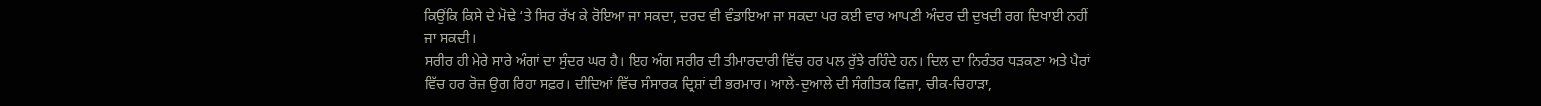ਕਿਉਂਕਿ ਕਿਸੇ ਦੇ ਮੋਢੇ ‘ਤੇ ਸਿਰ ਰੱਖ ਕੇ ਰੋਇਆ ਜਾ ਸਕਦਾ, ਦਰਦ ਵੀ ਵੰਡਾਇਆ ਜਾ ਸਕਦਾ ਪਰ ਕਈ ਵਾਰ ਆਪਣੀ ਅੰਦਰ ਦੀ ਦੁਖਦੀ ਰਗ ਦਿਖਾਈ ਨਹੀਂ ਜਾ ਸਕਦੀ।
ਸਰੀਰ ਹੀ ਮੇਰੇ ਸਾਰੇ ਅੰਗਾਂ ਦਾ ਸੁੰਦਰ ਘਰ ਹੈ। ਇਹ ਅੰਗ ਸਰੀਰ ਦੀ ਤੀਮਾਰਦਾਰੀ ਵਿੱਚ ਹਰ ਪਲ ਰੁੱਝੇ ਰਹਿੰਦੇ ਹਨ। ਦਿਲ ਦਾ ਨਿਰੰਤਰ ਧੜਕਣਾ ਅਤੇ ਪੈਰਾਂ ਵਿੱਚ ਹਰ ਰੋਜ਼ ਉਗ ਰਿਹਾ ਸਫ਼ਰ। ਦੀਦਿਆਂ ਵਿੱਚ ਸੰਸਾਰਕ ਦ੍ਰਿਸ਼ਾਂ ਦੀ ਭਰਮਾਰ। ਆਲੇ-ਦੁਆਲੇ ਦੀ ਸੰਗੀਤਕ ਫਿਜ਼ਾ, ਚੀਕ-ਚਿਹਾੜਾ,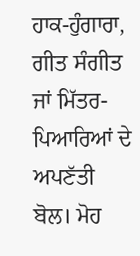ਹਾਕ-ਹੁੰਗਾਰਾ, ਗੀਤ ਸੰਗੀਤ ਜਾਂ ਮਿੱਤਰ-ਪਿਆਰਿਆਂ ਦੇ ਅਪਣੱਤੀ ਬੋਲ। ਮੋਹ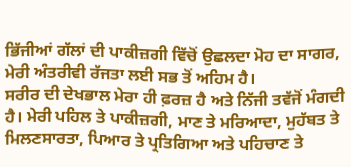ਭਿੱਜੀਆਂ ਗੱਲਾਂ ਦੀ ਪਾਕੀਜ਼ਗੀ ਵਿੱਚੋਂ ਉਛਲਦਾ ਮੋਹ ਦਾ ਸਾਗਰ, ਮੇਰੀ ਅੰਤਰੀਵੀ ਰੱਜਤਾ ਲਈ ਸਭ ਤੋਂ ਅਹਿਮ ਹੈ।
ਸਰੀਰ ਦੀ ਦੇਖਭਾਲ ਮੇਰਾ ਹੀ ਫ਼ਰਜ਼ ਹੈ ਅਤੇ ਨਿੱਜੀ ਤਵੱਜੋਂ ਮੰਗਦੀ ਹੈ। ਮੇਰੀ ਪਹਿਲ ਤੇ ਪਾਕੀਜ਼ਗੀ, ਮਾਣ ਤੇ ਮਰਿਆਦਾ, ਮੁਹੱਬਤ ਤੇ ਮਿਲਣਸਾਰਤਾ, ਪਿਆਰ ਤੇ ਪ੍ਰਤਿਗਿਆ ਅਤੇ ਪਹਿਚਾਣ ਤੇ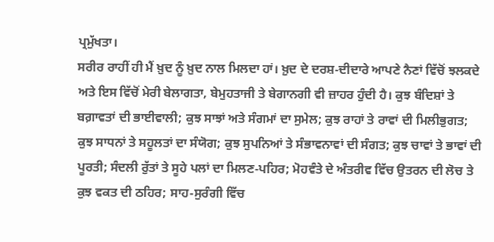ਪ੍ਰਮੁੱਖਤਾ।
ਸਰੀਰ ਰਾਹੀਂ ਹੀ ਮੈਂ ਖ਼ੁਦ ਨੂੰ ਖ਼ੁਦ ਨਾਲ ਮਿਲਦਾ ਹਾਂ। ਖ਼ੁਦ ਦੇ ਦਰਸ਼-ਦੀਦਾਰੇ ਆਪਣੇ ਨੈਣਾਂ ਵਿੱਚੋਂ ਝਲਕਦੇ ਅਤੇ ਇਸ ਵਿੱਚੋਂ ਮੇਰੀ ਬੇਲਾਗਤਾ, ਬੇਮੁਹਤਾਜੀ ਤੇ ਬੇਗਾਨਗੀ ਵੀ ਜ਼ਾਹਰ ਹੁੰਦੀ ਹੈ। ਕੁਝ ਬੰਦਿਸ਼ਾਂ ਤੇ ਬਗ਼ਾਵਤਾਂ ਦੀ ਭਾਈਵਾਲੀ; ਕੁਝ ਸਾਝਾਂ ਅਤੇ ਸੰਗਮਾਂ ਦਾ ਸੁਮੇਲ; ਕੁਝ ਰਾਹਾਂ ਤੇ ਰਾਵਾਂ ਦੀ ਮਿਲੀਭੁਗਤ; ਕੁਝ ਸਾਧਨਾਂ ਤੇ ਸਹੂਲਤਾਂ ਦਾ ਸੰਯੋਗ; ਕੁਝ ਸੁਪਨਿਆਂ ਤੇ ਸੰਭਾਵਨਾਵਾਂ ਦੀ ਸੰਗਤ; ਕੁਝ ਚਾਵਾਂ ਤੇ ਭਾਵਾਂ ਦੀ ਪੂਰਤੀ; ਸੰਦਲੀ ਰੁੱਤਾਂ ਤੇ ਸੂਹੇ ਪਲਾਂ ਦਾ ਮਿਲਣ-ਪਹਿਰ; ਮੋਹਵੰਤੇ ਦੇ ਅੰਤਰੀਵ ਵਿੱਚ ਉਤਰਨ ਦੀ ਲੋਚ ਤੇ ਕੁਝ ਵਕਤ ਦੀ ਠਹਿਰ; ਸਾਹ-ਸੁਰੰਗੀ ਵਿੱਚ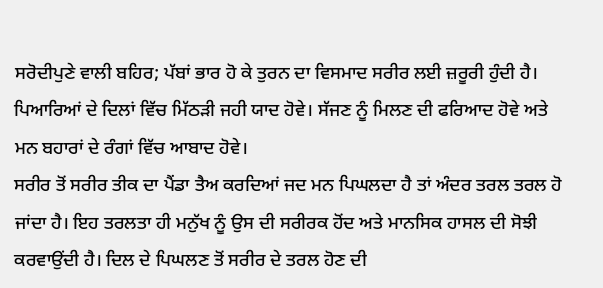ਸਰੋਦੀਪੁਣੇ ਵਾਲੀ ਬਹਿਰ; ਪੱਬਾਂ ਭਾਰ ਹੋ ਕੇ ਤੁਰਨ ਦਾ ਵਿਸਮਾਦ ਸਰੀਰ ਲਈ ਜ਼ਰੂਰੀ ਹੁੰਦੀ ਹੈ। ਪਿਆਰਿਆਂ ਦੇ ਦਿਲਾਂ ਵਿੱਚ ਮਿੱਠੜੀ ਜਹੀ ਯਾਦ ਹੋਵੇ। ਸੱਜਣ ਨੂੰ ਮਿਲਣ ਦੀ ਫਰਿਆਦ ਹੋਵੇ ਅਤੇ ਮਨ ਬਹਾਰਾਂ ਦੇ ਰੰਗਾਂ ਵਿੱਚ ਆਬਾਦ ਹੋਵੇ।
ਸਰੀਰ ਤੋਂ ਸਰੀਰ ਤੀਕ ਦਾ ਪੈਂਡਾ ਤੈਅ ਕਰਦਿਆਂ ਜਦ ਮਨ ਪਿਘਲਦਾ ਹੈ ਤਾਂ ਅੰਦਰ ਤਰਲ ਤਰਲ ਹੋ ਜਾਂਦਾ ਹੈ। ਇਹ ਤਰਲਤਾ ਹੀ ਮਨੁੱਖ ਨੂੰ ਉਸ ਦੀ ਸਰੀਰਕ ਹੋਂਦ ਅਤੇ ਮਾਨਸਿਕ ਹਾਸਲ ਦੀ ਸੋਝੀ ਕਰਵਾਉਂਦੀ ਹੈ। ਦਿਲ ਦੇ ਪਿਘਲਣ ਤੋਂ ਸਰੀਰ ਦੇ ਤਰਲ ਹੋਣ ਦੀ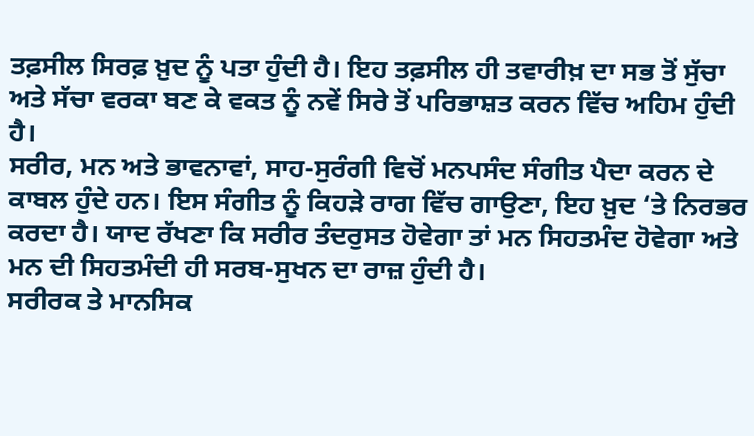ਤਫ਼ਸੀਲ ਸਿਰਫ਼ ਖ਼ੁਦ ਨੂੰ ਪਤਾ ਹੁੰਦੀ ਹੈ। ਇਹ ਤਫ਼ਸੀਲ ਹੀ ਤਵਾਰੀਖ਼ ਦਾ ਸਭ ਤੋਂ ਸੁੱਚਾ ਅਤੇ ਸੱਚਾ ਵਰਕਾ ਬਣ ਕੇ ਵਕਤ ਨੂੰ ਨਵੇਂ ਸਿਰੇ ਤੋਂ ਪਰਿਭਾਸ਼ਤ ਕਰਨ ਵਿੱਚ ਅਹਿਮ ਹੁੰਦੀ ਹੈ।
ਸਰੀਰ, ਮਨ ਅਤੇ ਭਾਵਨਾਵਾਂ, ਸਾਹ-ਸੁਰੰਗੀ ਵਿਚੋਂ ਮਨਪਸੰਦ ਸੰਗੀਤ ਪੈਦਾ ਕਰਨ ਦੇ ਕਾਬਲ ਹੁੰਦੇ ਹਨ। ਇਸ ਸੰਗੀਤ ਨੂੰ ਕਿਹੜੇ ਰਾਗ ਵਿੱਚ ਗਾਉਣਾ, ਇਹ ਖ਼ੁਦ ‘ਤੇ ਨਿਰਭਰ ਕਰਦਾ ਹੈ। ਯਾਦ ਰੱਖਣਾ ਕਿ ਸਰੀਰ ਤੰਦਰੁਸਤ ਹੋਵੇਗਾ ਤਾਂ ਮਨ ਸਿਹਤਮੰਦ ਹੋਵੇਗਾ ਅਤੇ ਮਨ ਦੀ ਸਿਹਤਮੰਦੀ ਹੀ ਸਰਬ-ਸੁਖਨ ਦਾ ਰਾਜ਼ ਹੁੰਦੀ ਹੈ।
ਸਰੀਰਕ ਤੇ ਮਾਨਸਿਕ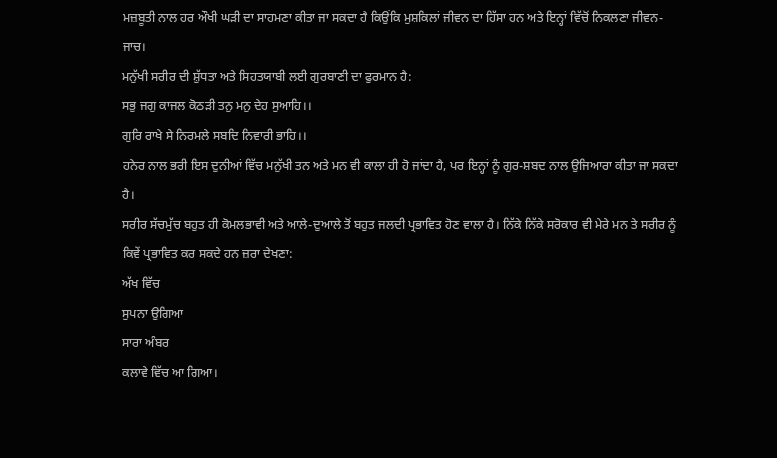ਮਜ਼ਬੂਤੀ ਨਾਲ ਹਰ ਔਖੀ ਘੜੀ ਦਾ ਸਾਹਮਣਾ ਕੀਤਾ ਜਾ ਸਕਦਾ ਹੈ ਕਿਉਂਕਿ ਮੁਸ਼ਕਿਲਾਂ ਜੀਵਨ ਦਾ ਹਿੱਸਾ ਹਨ ਅਤੇ ਇਨ੍ਹਾਂ ਵਿੱਚੋਂ ਨਿਕਲਣਾ ਜੀਵਨ-ਜਾਚ।
ਮਨੁੱਖੀ ਸਰੀਰ ਦੀ ਸ਼ੁੱਧਤਾ ਅਤੇ ਸਿਹਤਯਾਬੀ ਲਈ ਗੁਰਬਾਣੀ ਦਾ ਫੁਰਮਾਨ ਹੈ:
ਸਭੁ ਜਗੁ ਕਾਜਲ ਕੋਠੜੀ ਤਨੁ ਮਨੁ ਦੇਹ ਸੁਆਹਿ।।
ਗੁਰਿ ਰਾਖੇ ਸੇ ਨਿਰਮਲੇ ਸਬਦਿ ਨਿਵਾਰੀ ਭਾਹਿ।।
ਹਨੇਰ ਨਾਲ ਭਰੀ ਇਸ ਦੁਨੀਆਂ ਵਿੱਚ ਮਨੁੱਖੀ ਤਨ ਅਤੇ ਮਨ ਵੀ ਕਾਲਾ ਹੀ ਹੋ ਜਾਂਦਾ ਹੈ, ਪਰ ਇਨ੍ਹਾਂ ਨੂੰ ਗੁਰ-ਸ਼ਬਦ ਨਾਲ ਉਜਿਆਰਾ ਕੀਤਾ ਜਾ ਸਕਦਾ ਹੈ।
ਸਰੀਰ ਸੱਚਮੁੱਚ ਬਹੁਤ ਹੀ ਕੋਮਲਭਾਵੀ ਅਤੇ ਆਲੇ-ਦੁਆਲੇ ਤੋਂ ਬਹੁਤ ਜਲਦੀ ਪ੍ਰਭਾਵਿਤ ਹੋਣ ਵਾਲਾ ਹੈ। ਨਿੱਕੇ ਨਿੱਕੇ ਸਰੋਕਾਰ ਵੀ ਮੇਰੇ ਮਨ ਤੇ ਸਰੀਰ ਨੂੰ ਕਿਵੇਂ ਪ੍ਰਭਾਵਿਤ ਕਰ ਸਕਦੇ ਹਨ ਜ਼ਰਾ ਦੇਖਣਾ:
ਅੱਖ ਵਿੱਚ
ਸੁਪਨਾ ਉਗਿਆ
ਸਾਰਾ ਅੰਬਰ
ਕਲਾਵੇ ਵਿੱਚ ਆ ਗਿਆ।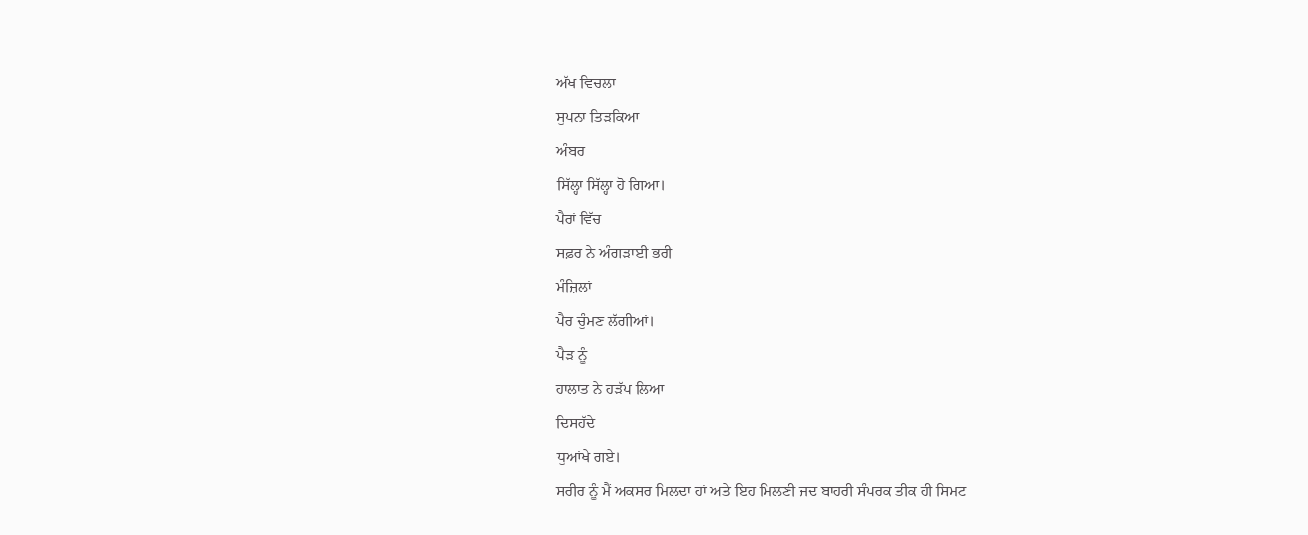ਅੱਖ ਵਿਚਲਾ
ਸੁਪਨਾ ਤਿੜਕਿਆ
ਅੰਬਰ
ਸਿੱਲ੍ਹਾ ਸਿੱਲ੍ਹਾ ਹੋ ਗਿਆ।
ਪੈਰਾਂ ਵਿੱਚ
ਸਫ਼ਰ ਨੇ ਅੰਗੜਾਈ ਭਰੀ
ਮੰਜ਼ਿਲਾਂ
ਪੈਰ ਚੁੰਮਣ ਲੱਗੀਆਂ।
ਪੈੜ ਨੂੰ
ਹਾਲਾਤ ਨੇ ਹੜੱਪ ਲਿਆ
ਦਿਸਹੱਦੇ
ਧੁਆਂਖੇ ਗਏ।
ਸਰੀਰ ਨੂੰ ਮੈਂ ਅਕਸਰ ਮਿਲਦਾ ਹਾਂ ਅਤੇ ਇਹ ਮਿਲਣੀ ਜਦ ਬਾਹਰੀ ਸੰਪਰਕ ਤੀਕ ਹੀ ਸਿਮਟ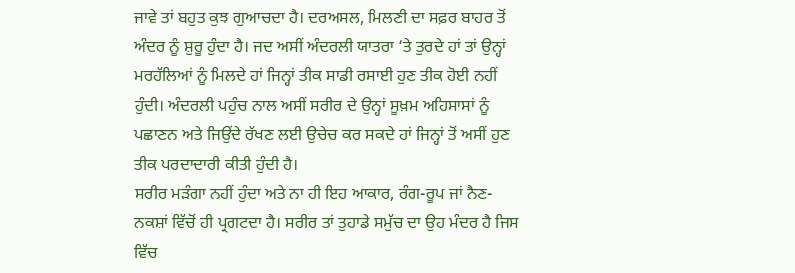ਜਾਵੇ ਤਾਂ ਬਹੁਤ ਕੁਝ ਗੁਆਚਦਾ ਹੈ। ਦਰਅਸਲ, ਮਿਲਣੀ ਦਾ ਸਫ਼ਰ ਬਾਹਰ ਤੋਂ ਅੰਦਰ ਨੂੰ ਸ਼ੁਰੂ ਹੁੰਦਾ ਹੈ। ਜਦ ਅਸੀਂ ਅੰਦਰਲੀ ਯਾਤਰਾ ‘ਤੇ ਤੁਰਦੇ ਹਾਂ ਤਾਂ ਉਨ੍ਹਾਂ ਮਰਹੱਲਿਆਂ ਨੂੰ ਮਿਲਦੇ ਹਾਂ ਜਿਨ੍ਹਾਂ ਤੀਕ ਸਾਡੀ ਰਸਾਈ ਹੁਣ ਤੀਕ ਹੋਈ ਨਹੀਂ ਹੁੰਦੀ। ਅੰਦਰਲੀ ਪਹੁੰਚ ਨਾਲ ਅਸੀਂ ਸਰੀਰ ਦੇ ਉਨ੍ਹਾਂ ਸੂਖ਼ਮ ਅਹਿਸਾਸਾਂ ਨੂੰ ਪਛਾਣਨ ਅਤੇ ਜਿਉਂਦੇ ਰੱਖਣ ਲਈ ਉਚੇਚ ਕਰ ਸਕਦੇ ਹਾਂ ਜਿਨ੍ਹਾਂ ਤੋਂ ਅਸੀਂ ਹੁਣ ਤੀਕ ਪਰਦਾਦਾਰੀ ਕੀਤੀ ਹੁੰਦੀ ਹੈ।
ਸਰੀਰ ਮੜੰਗਾ ਨਹੀਂ ਹੁੰਦਾ ਅਤੇ ਨਾ ਹੀ ਇਹ ਆਕਾਰ, ਰੰਗ-ਰੂਪ ਜਾਂ ਨੈਣ-ਨਕਸ਼ਾਂ ਵਿੱਚੋਂ ਹੀ ਪ੍ਰਗਟਦਾ ਹੈ। ਸਰੀਰ ਤਾਂ ਤੁਹਾਡੇ ਸਮੁੱਚ ਦਾ ਉਹ ਮੰਦਰ ਹੈ ਜਿਸ ਵਿੱਚ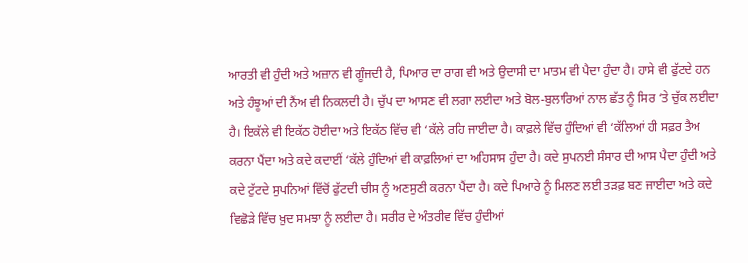ਆਰਤੀ ਵੀ ਹੁੰਦੀ ਅਤੇ ਅਜ਼ਾਨ ਵੀ ਗੂੰਜਦੀ ਹੈ, ਪਿਆਰ ਦਾ ਰਾਗ ਵੀ ਅਤੇ ਉਦਾਸੀ ਦਾ ਮਾਤਮ ਵੀ ਪੈਦਾ ਹੁੰਦਾ ਹੈ। ਹਾਸੇ ਵੀ ਫੁੱਟਦੇ ਹਨ ਅਤੇ ਹੰਝੂਆਂ ਦੀ ਨੈਂਅ ਵੀ ਨਿਕਲਦੀ ਹੈ। ਚੁੱਪ ਦਾ ਆਸਣ ਵੀ ਲਗਾ ਲਈਦਾ ਅਤੇ ਬੋਲ-ਬੁਲਾਰਿਆਂ ਨਾਲ ਛੱਤ ਨੂੰ ਸਿਰ ‘ਤੇ ਚੁੱਕ ਲਈਦਾ ਹੈ। ਇਕੱਲੇ ਵੀ ਇਕੱਠ ਹੋਈਦਾ ਅਤੇ ਇਕੱਠ ਵਿੱਚ ਵੀ ‘ਕੱਲੇ ਰਹਿ ਜਾਈਦਾ ਹੈ। ਕਾਫ਼ਲੇ ਵਿੱਚ ਹੁੰਦਿਆਂ ਵੀ ‘ਕੱਲਿਆਂ ਹੀ ਸਫ਼ਰ ਤੈਅ ਕਰਨਾ ਪੈਂਦਾ ਅਤੇ ਕਦੇ ਕਦਾਈਂ ‘ਕੱਲੇ ਹੁੰਦਿਆਂ ਵੀ ਕਾਫ਼ਲਿਆਂ ਦਾ ਅਹਿਸਾਸ ਹੁੰਦਾ ਹੈ। ਕਦੇ ਸੁਪਨਈ ਸੰਸਾਰ ਦੀ ਆਸ ਪੈਦਾ ਹੁੰਦੀ ਅਤੇ ਕਦੇ ਟੁੱਟਦੇ ਸੁਪਨਿਆਂ ਵਿੱਚੋਂ ਫੁੱਟਦੀ ਚੀਸ ਨੂੰ ਅਣਸੁਣੀ ਕਰਨਾ ਪੈਂਦਾ ਹੈ। ਕਦੇ ਪਿਆਰੇ ਨੂੰ ਮਿਲਣ ਲਈ ਤੜਫ਼ ਬਣ ਜਾਈਦਾ ਅਤੇ ਕਦੇ ਵਿਛੋੜੇ ਵਿੱਚ ਖ਼ੁਦ ਸਮਝਾ ਨੂੰ ਲਈਦਾ ਹੈ। ਸਰੀਰ ਦੇ ਅੰਤਰੀਵ ਵਿੱਚ ਹੁੰਦੀਆਂ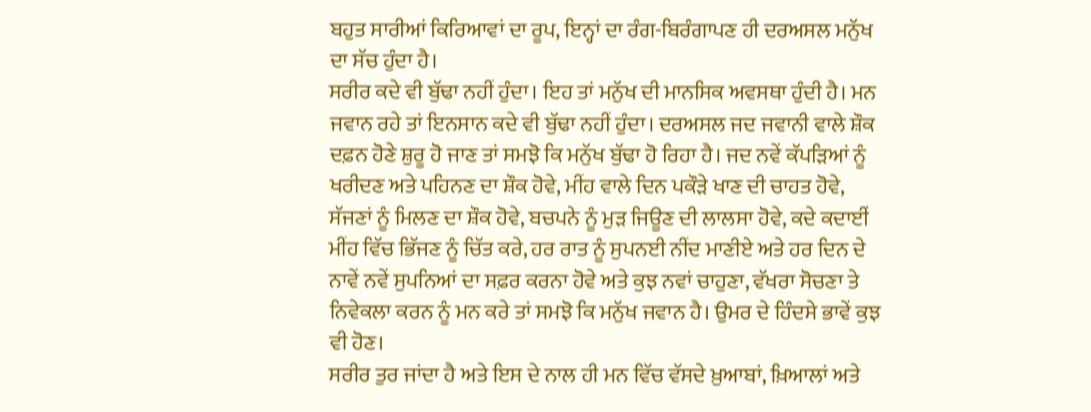ਬਹੁਤ ਸਾਰੀਆਂ ਕਿਰਿਆਵਾਂ ਦਾ ਰੂਪ, ਇਨ੍ਹਾਂ ਦਾ ਰੰਗ-ਬਿਰੰਗਾਪਣ ਹੀ ਦਰਅਸਲ ਮਨੁੱਖ ਦਾ ਸੱਚ ਹੁੰਦਾ ਹੈ।
ਸਰੀਰ ਕਦੇ ਵੀ ਬੁੱਢਾ ਨਹੀਂ ਹੁੰਦਾ। ਇਹ ਤਾਂ ਮਨੁੱਖ ਦੀ ਮਾਨਸਿਕ ਅਵਸਥਾ ਹੁੰਦੀ ਹੈ। ਮਨ ਜਵਾਨ ਰਹੇ ਤਾਂ ਇਨਸਾਨ ਕਦੇ ਵੀ ਬੁੱਢਾ ਨਹੀਂ ਹੁੰਦਾ। ਦਰਅਸਲ ਜਦ ਜਵਾਨੀ ਵਾਲੇ ਸ਼ੌਕ ਦਫ਼ਨ ਹੋਣੇ ਸ਼ੁਰੂ ਹੋ ਜਾਣ ਤਾਂ ਸਮਝੋ ਕਿ ਮਨੁੱਖ ਬੁੱਢਾ ਹੋ ਰਿਹਾ ਹੈ। ਜਦ ਨਵੇਂ ਕੱਪੜਿਆਂ ਨੂੰ ਖਰੀਦਣ ਅਤੇ ਪਹਿਨਣ ਦਾ ਸ਼ੌਕ ਹੋਵੇ, ਮੀਂਹ ਵਾਲੇ ਦਿਨ ਪਕੌੜੇ ਖਾਣ ਦੀ ਚਾਹਤ ਹੋਵੇ, ਸੱਜਣਾਂ ਨੂੰ ਮਿਲਣ ਦਾ ਸ਼ੌਕ ਹੋਵੇ, ਬਚਪਨੇ ਨੂੰ ਮੁੜ ਜਿਊਣ ਦੀ ਲਾਲਸਾ ਹੋਵੇ, ਕਦੇ ਕਦਾਈਂ ਮੀਂਹ ਵਿੱਚ ਭਿੱਜਣ ਨੂੰ ਚਿੱਤ ਕਰੇ, ਹਰ ਰਾਤ ਨੂੰ ਸੁਪਨਈ ਨੀਂਦ ਮਾਣੀਏ ਅਤੇ ਹਰ ਦਿਨ ਦੇ ਨਾਵੇਂ ਨਵੇਂ ਸੁਪਨਿਆਂ ਦਾ ਸਫ਼ਰ ਕਰਨਾ ਹੋਵੇ ਅਤੇ ਕੁਝ ਨਵਾਂ ਚਾਹੁਣਾ, ਵੱਖਰਾ ਸੋਚਣਾ ਤੇ ਨਿਵੇਕਲਾ ਕਰਨ ਨੂੰ ਮਨ ਕਰੇ ਤਾਂ ਸਮਝੋ ਕਿ ਮਨੁੱਖ ਜਵਾਨ ਹੈ। ਉਮਰ ਦੇ ਹਿੰਦਸੇ ਭਾਵੇਂ ਕੁਝ ਵੀ ਹੋਣ।
ਸਰੀਰ ਤੁਰ ਜਾਂਦਾ ਹੈ ਅਤੇ ਇਸ ਦੇ ਨਾਲ ਹੀ ਮਨ ਵਿੱਚ ਵੱਸਦੇ ਖ਼ੁਆਬਾਂ, ਖ਼ਿਆਲਾਂ ਅਤੇ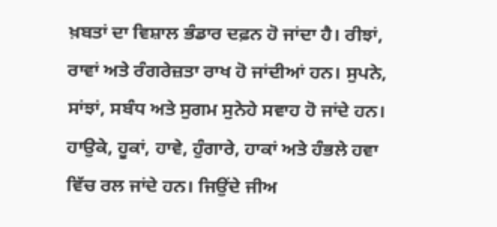ਖ਼ਬਤਾਂ ਦਾ ਵਿਸ਼ਾਲ ਭੰਡਾਰ ਦਫ਼ਨ ਹੋ ਜਾਂਦਾ ਹੈ। ਰੀਝਾਂ, ਰਾਵਾਂ ਅਤੇ ਰੰਗਰੇਜ਼ਤਾ ਰਾਖ ਹੋ ਜਾਂਦੀਆਂ ਹਨ। ਸੁਪਨੇ, ਸਾਂਝਾਂ, ਸਬੰਧ ਅਤੇ ਸੁਗਮ ਸੁਨੇਹੇ ਸਵਾਹ ਹੋ ਜਾਂਦੇ ਹਨ। ਹਾਉਕੇ, ਹੂਕਾਂ, ਹਾਵੇ, ਹੁੰਗਾਰੇ, ਹਾਕਾਂ ਅਤੇ ਹੰਭਲੇ ਹਵਾ ਵਿੱਚ ਰਲ ਜਾਂਦੇ ਹਨ। ਜਿਉਂਦੇ ਜੀਅ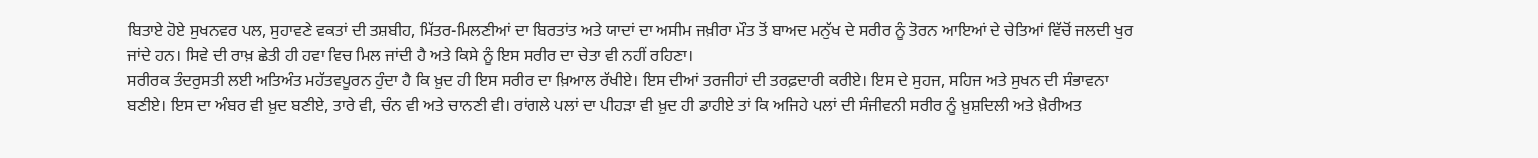ਬਿਤਾਏ ਹੋਏ ਸੁਖਨਵਰ ਪਲ, ਸੁਹਾਵਣੇ ਵਕਤਾਂ ਦੀ ਤਸ਼ਬੀਹ, ਮਿੱਤਰ-ਮਿਲਣੀਆਂ ਦਾ ਬਿਰਤਾਂਤ ਅਤੇ ਯਾਦਾਂ ਦਾ ਅਸੀਮ ਜਖ਼ੀਰਾ ਮੌਤ ਤੋਂ ਬਾਅਦ ਮਨੁੱਖ ਦੇ ਸਰੀਰ ਨੂੰ ਤੋਰਨ ਆਇਆਂ ਦੇ ਚੇਤਿਆਂ ਵਿੱਚੋਂ ਜਲਦੀ ਖੁਰ ਜਾਂਦੇ ਹਨ। ਸਿਵੇ ਦੀ ਰਾਖ਼ ਛੇਤੀ ਹੀ ਹਵਾ ਵਿਚ ਮਿਲ ਜਾਂਦੀ ਹੈ ਅਤੇ ਕਿਸੇ ਨੂੰ ਇਸ ਸਰੀਰ ਦਾ ਚੇਤਾ ਵੀ ਨਹੀਂ ਰਹਿਣਾ।
ਸਰੀਰਕ ਤੰਦਰੁਸਤੀ ਲਈ ਅਤਿਅੰਤ ਮਹੱਤਵਪੂਰਨ ਹੁੰਦਾ ਹੈ ਕਿ ਖ਼ੁਦ ਹੀ ਇਸ ਸਰੀਰ ਦਾ ਖ਼ਿਆਲ ਰੱਖੀਏ। ਇਸ ਦੀਆਂ ਤਰਜੀਹਾਂ ਦੀ ਤਰਫ਼ਦਾਰੀ ਕਰੀਏ। ਇਸ ਦੇ ਸੁਹਜ, ਸਹਿਜ ਅਤੇ ਸੁਖਨ ਦੀ ਸੰਭਾਵਨਾ ਬਣੀਏ। ਇਸ ਦਾ ਅੰਬਰ ਵੀ ਖ਼ੁਦ ਬਣੀਏ, ਤਾਰੇ ਵੀ, ਚੰਨ ਵੀ ਅਤੇ ਚਾਨਣੀ ਵੀ। ਰਾਂਗਲੇ ਪਲਾਂ ਦਾ ਪੀਹੜਾ ਵੀ ਖ਼ੁਦ ਹੀ ਡਾਹੀਏ ਤਾਂ ਕਿ ਅਜਿਹੇ ਪਲਾਂ ਦੀ ਸੰਜੀਵਨੀ ਸਰੀਰ ਨੂੰ ਖ਼ੁਸ਼ਦਿਲੀ ਅਤੇ ਖ਼ੈਰੀਅਤ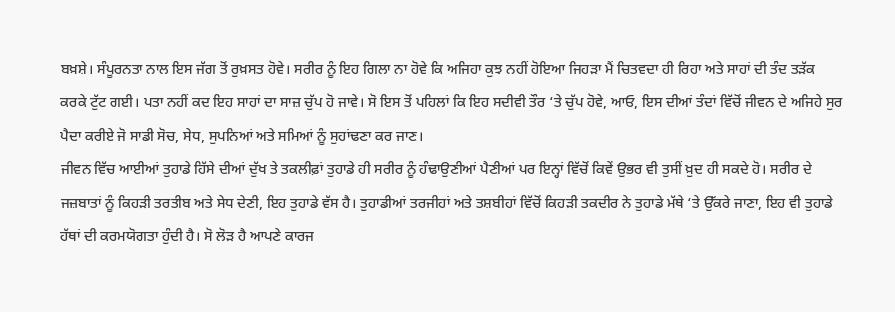ਬਖ਼ਸ਼ੇ। ਸੰਪੂਰਨਤਾ ਨਾਲ ਇਸ ਜੱਗ ਤੋਂ ਰੁਖ਼ਸਤ ਹੋਵੇ। ਸਰੀਰ ਨੂੰ ਇਹ ਗਿਲਾ ਨਾ ਹੋਵੇ ਕਿ ਅਜਿਹਾ ਕੁਝ ਨਹੀਂ ਹੋਇਆ ਜਿਹੜਾ ਮੈਂ ਚਿਤਵਦਾ ਹੀ ਰਿਹਾ ਅਤੇ ਸਾਹਾਂ ਦੀ ਤੰਦ ਤੜੱਕ ਕਰਕੇ ਟੁੱਟ ਗਈ। ਪਤਾ ਨਹੀਂ ਕਦ ਇਹ ਸਾਹਾਂ ਦਾ ਸਾਜ਼ ਚੁੱਪ ਹੋ ਜਾਵੇ। ਸੋ ਇਸ ਤੋਂ ਪਹਿਲਾਂ ਕਿ ਇਹ ਸਦੀਵੀ ਤੌਰ ‘ਤੇ ਚੁੱਪ ਹੋਵੇ, ਆਓ, ਇਸ ਦੀਆਂ ਤੰਦਾਂ ਵਿੱਚੋਂ ਜੀਵਨ ਦੇ ਅਜਿਹੇ ਸੁਰ ਪੈਦਾ ਕਰੀਏ ਜੋ ਸਾਡੀ ਸੋਚ, ਸੇਧ, ਸੁਪਨਿਆਂ ਅਤੇ ਸਮਿਆਂ ਨੂੰ ਸੁਹਾਂਢਣਾ ਕਰ ਜਾਣ।
ਜੀਵਨ ਵਿੱਚ ਆਈਆਂ ਤੁਹਾਡੇ ਹਿੱਸੇ ਦੀਆਂ ਦੁੱਖ ਤੇ ਤਕਲੀਫ਼ਾਂ ਤੁਹਾਡੇ ਹੀ ਸਰੀਰ ਨੂੰ ਹੰਢਾਉਣੀਆਂ ਪੈਣੀਆਂ ਪਰ ਇਨ੍ਹਾਂ ਵਿੱਚੋਂ ਕਿਵੇਂ ਉਭਰ ਵੀ ਤੁਸੀਂ ਖ਼ੁਦ ਹੀ ਸਕਦੇ ਹੋ। ਸਰੀਰ ਦੇ ਜਜ਼ਬਾਤਾਂ ਨੂੰ ਕਿਹੜੀ ਤਰਤੀਬ ਅਤੇ ਸੇਧ ਦੇਣੀ, ਇਹ ਤੁਹਾਡੇ ਵੱਸ ਹੈ। ਤੁਹਾਡੀਆਂ ਤਰਜੀਹਾਂ ਅਤੇ ਤਸ਼ਬੀਹਾਂ ਵਿੱਚੋਂ ਕਿਹੜੀ ਤਕਦੀਰ ਨੇ ਤੁਹਾਡੇ ਮੱਥੇ ‘ਤੇ ਉੱਕਰੇ ਜਾਣਾ, ਇਹ ਵੀ ਤੁਹਾਡੇ ਹੱਥਾਂ ਦੀ ਕਰਮਯੋਗਤਾ ਹੁੰਦੀ ਹੈ। ਸੋ ਲੋੜ ਹੈ ਆਪਣੇ ਕਾਰਜ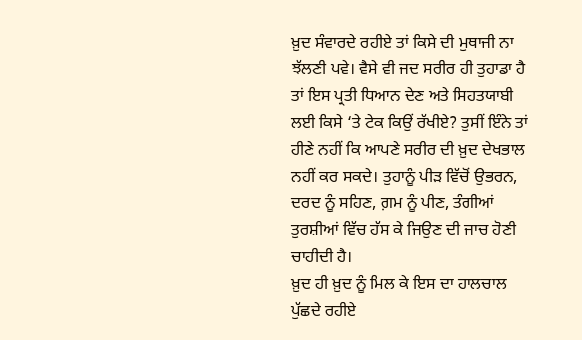ਖ਼ੁਦ ਸੰਵਾਰਦੇ ਰਹੀਏ ਤਾਂ ਕਿਸੇ ਦੀ ਮੁਥਾਜੀ ਨਾ ਝੱਲਣੀ ਪਵੇ। ਵੈਸੇ ਵੀ ਜਦ ਸਰੀਰ ਹੀ ਤੁਹਾਡਾ ਹੈ ਤਾਂ ਇਸ ਪ੍ਰਤੀ ਧਿਆਨ ਦੇਣ ਅਤੇ ਸਿਹਤਯਾਬੀ ਲਈ ਕਿਸੇ ‘ਤੇ ਟੇਕ ਕਿਉਂ ਰੱਖੀਏ? ਤੁਸੀਂ ਇੰਨੇ ਤਾਂ ਹੀਣੇ ਨਹੀਂ ਕਿ ਆਪਣੇ ਸਰੀਰ ਦੀ ਖ਼ੁਦ ਦੇਖਭਾਲ ਨਹੀਂ ਕਰ ਸਕਦੇ। ਤੁਹਾਨੂੰ ਪੀੜ ਵਿੱਚੋਂ ਉਭਰਨ, ਦਰਦ ਨੂੰ ਸਹਿਣ, ਗ਼ਮ ਨੂੰ ਪੀਣ, ਤੰਗੀਆਂ ਤੁਰਸ਼ੀਆਂ ਵਿੱਚ ਹੱਸ ਕੇ ਜਿਉਣ ਦੀ ਜਾਚ ਹੋਣੀ ਚਾਹੀਦੀ ਹੈ।
ਖ਼ੁਦ ਹੀ ਖ਼ੁਦ ਨੂੰ ਮਿਲ ਕੇ ਇਸ ਦਾ ਹਾਲਚਾਲ ਪੁੱਛਦੇ ਰਹੀਏ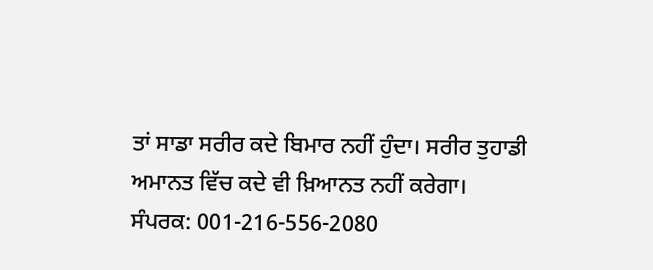ਤਾਂ ਸਾਡਾ ਸਰੀਰ ਕਦੇ ਬਿਮਾਰ ਨਹੀਂ ਹੁੰਦਾ। ਸਰੀਰ ਤੁਹਾਡੀ ਅਮਾਨਤ ਵਿੱਚ ਕਦੇ ਵੀ ਖ਼ਿਆਨਤ ਨਹੀਂ ਕਰੇਗਾ।
ਸੰਪਰਕ: 001-216-556-2080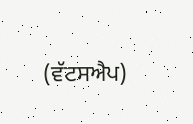(ਵੱਟਸਐਪ)